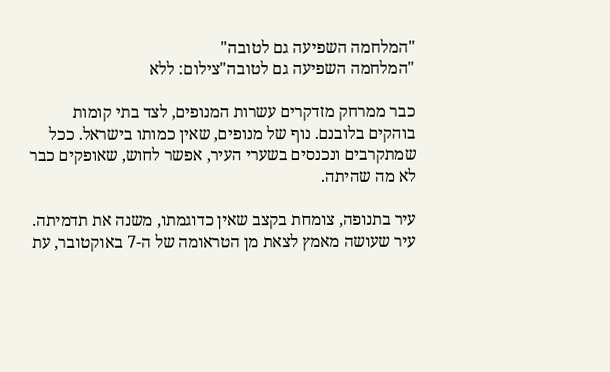"המלחמה השפיעה גם לטובה"
"המלחמה השפיעה גם לטובה"צילום: ללא

כבר ממרחק מזדקרים עשרות המנופים, לצד בתי קומות בוהקים בלובנם. נוף של מנופים, שאין כמותו בישראל. ככל שמתקרבים ונכנסים בשערי העיר, אפשר לחוש, שאופקים כבר לא מה שהיתה.

עיר בתנופה, צומחת בקצב שאין כדוגמתו, משנה את תדמיתה. עיר שעושה מאמץ לצאת מן הטראומה של ה-7 באוקטובר, עת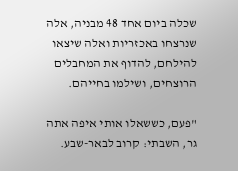שכלה ביום אחד 48 מבניה, אלה שנרצחו באכזריות ואלה שיצאו להילחם, להדוף את המחבלים הרוצחים, ושילמו בחייהם.

"פעם, כששאלו אותי איפה אתה גר, השבתי: קרוב לבאר-שבע.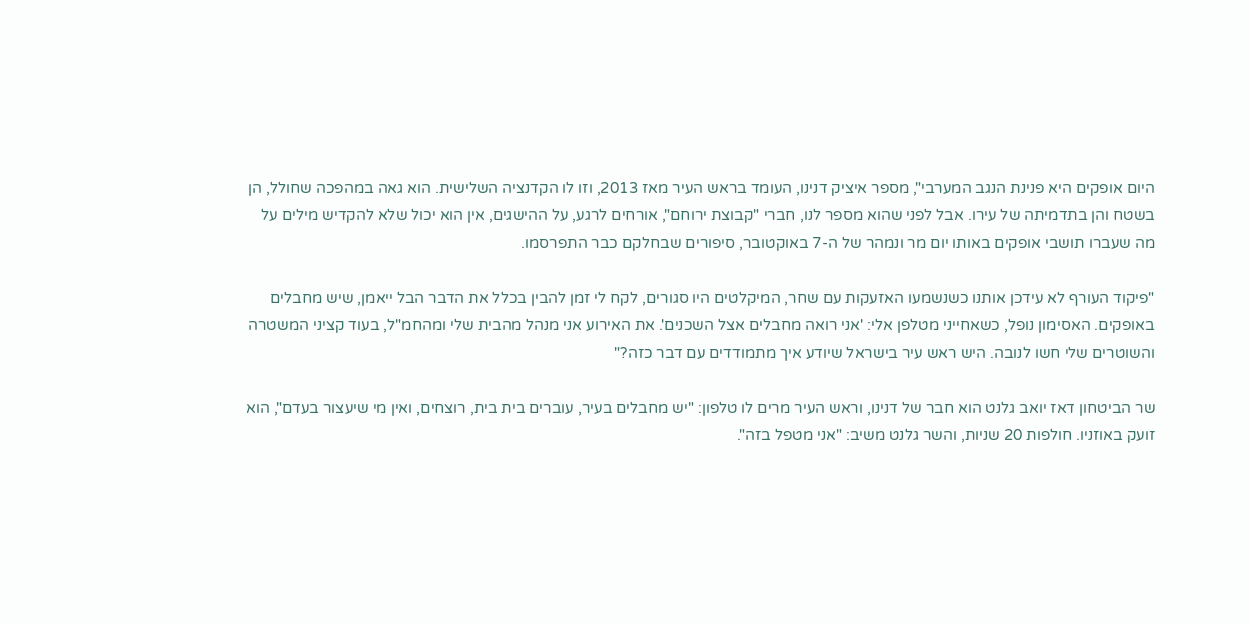היום אופקים היא פנינת הנגב המערבי", מספר איציק דנינו, העומד בראש העיר מאז 2013, וזו לו הקדנציה השלישית. הוא גאה במהפכה שחולל, הן בשטח והן בתדמיתה של עירו. אבל לפני שהוא מספר לנו, חברי "קבוצת ירוחם", אורחים לרגע, על ההישגים, אין הוא יכול שלא להקדיש מילים על מה שעברו תושבי אופקים באותו יום מר ונמהר של ה-7 באוקטובר, סיפורים שבחלקם כבר התפרסמו.

"פיקוד העורף לא עידכן אותנו כשנשמעו האזעקות עם שחר, המיקלטים היו סגורים, לקח לי זמן להבין בכלל את הדבר הבל ייאמן, שיש מחבלים באופקים. האסימון נופל, כשאחייני מטלפן אלי: 'אני רואה מחבלים אצל השכנים'. את האירוע אני מנהל מהבית שלי ומהחמ"ל, בעוד קציני המשטרה והשוטרים שלי חשו לנובה. היש ראש עיר בישראל שיודע איך מתמודדים עם דבר כזה?"

שר הביטחון דאז יואב גלנט הוא חבר של דנינו, וראש העיר מרים לו טלפון: "יש מחבלים בעיר, עוברים בית בית, רוצחים, ואין מי שיעצור בעדם", הוא זועק באוזניו. חולפות 20 שניות, והשר גלנט משיב: "אני מטפל בזה".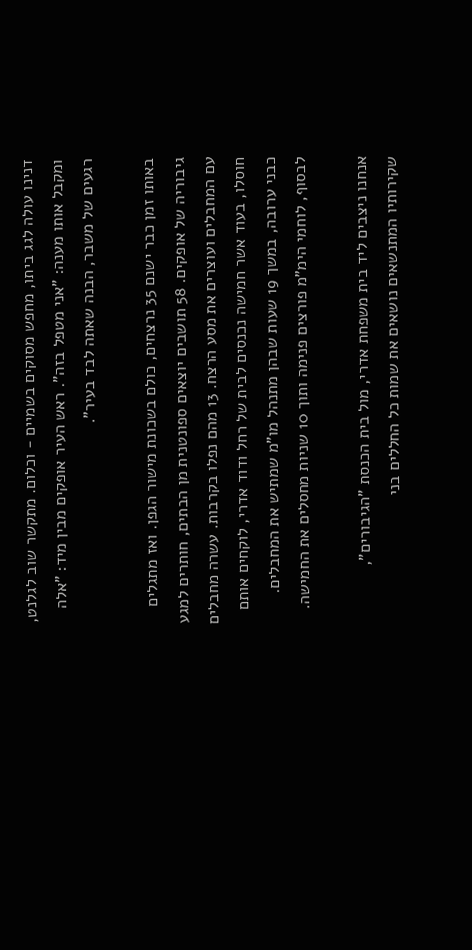דנינו עולה לגג ביתו, מחפש מסוקים בשמיים - וכלום. מתקשר שוב לגלנט, ומקבל אותו מענה: "אני מטפל בזה". ראש העיר אופקים מבין מיד: "אלה רגעים של משבר, הבנה שאתה לבד בעיר".

באותו זמן כבר ישנם 35 נרצחים, כולם בשכונת מישור הגפן. ואז מתגלים גיבוריה של אופקים. 58 תושבים יוצאים ספונטנית מן הבתים, חותרים למגע עם המחבלים ועוצרים את מסע הרצח. 13 מהם נפלו בקרבות. עשרה מחבלים חוסלו, בעוד אשר חמישה נכנסים לבית של רחל ודוד אדרי, לוקחים אותם כבני ערובה, במשך 19 שעות שבהן מתנהל מו"מ שמתיש את המחבלים. לבסוף, לוחמי הימ"מ פורצים פנימה ותוך 10 שניות מחסלים את החמישה.

אנחנו ניצבים ליד בית משפחת אדרי, מול בית הכנסת "הגיבורים", שקירותיו המתנשאים נושאים את שמות כל החללים בני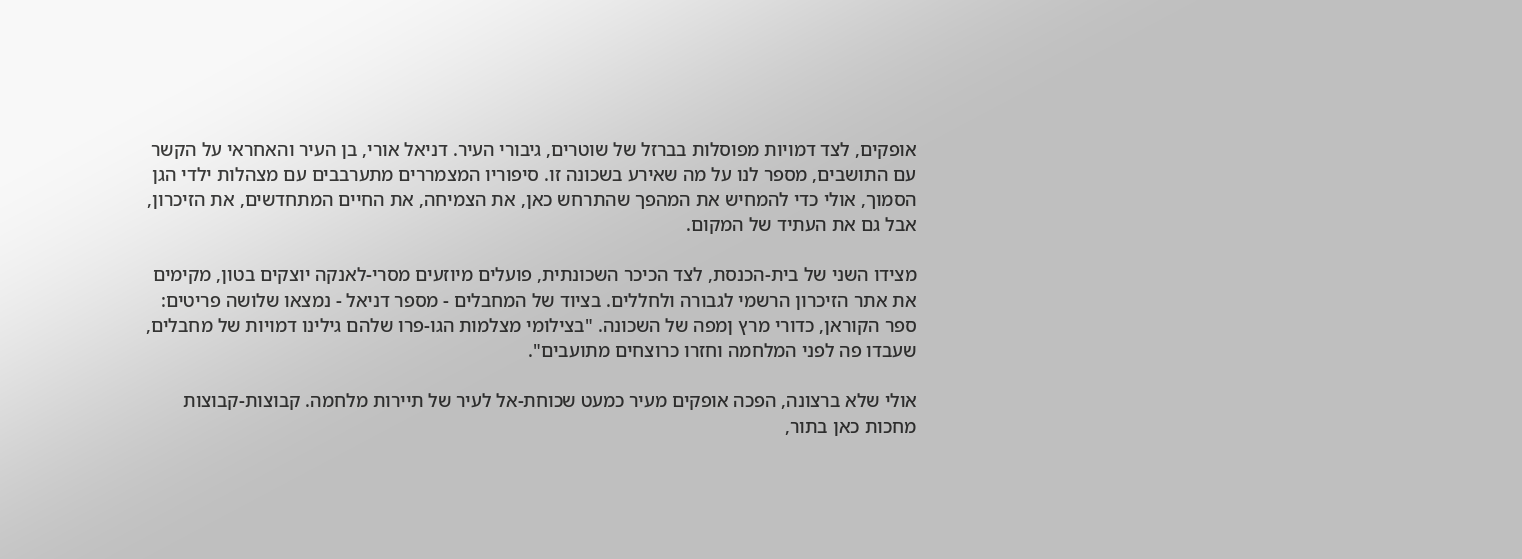אופקים, לצד דמויות מפוסלות בברזל של שוטרים, גיבורי העיר. דניאל אורי, בן העיר והאחראי על הקשר עם התושבים, מספר לנו על מה שאירע בשכונה זו. סיפוריו המצמררים מתערבבים עם מצהלות ילדי הגן הסמוך, אולי כדי להמחיש את המהפך שהתרחש כאן, את הצמיחה, את החיים המתחדשים, את הזיכרון, אבל גם את העתיד של המקום.

מצידו השני של בית-הכנסת, לצד הכיכר השכונתית, פועלים מיוזעים מסרי-לאנקה יוצקים בטון, מקימים את אתר הזיכרון הרשמי לגבורה ולחללים. בציוד של המחבלים - מספר דניאל - נמצאו שלושה פריטים: ספר הקוראן, כדורי מרץ ןמפה של השכונה. "בצילומי מצלמות הגו-פרו שלהם גילינו דמויות של מחבלים, שעבדו פה לפני המלחמה וחזרו כרוצחים מתועבים".

אולי שלא ברצונה, הפכה אופקים מעיר כמעט שכוחת-אל לעיר של תיירות מלחמה. קבוצות-קבוצות מחכות כאן בתור,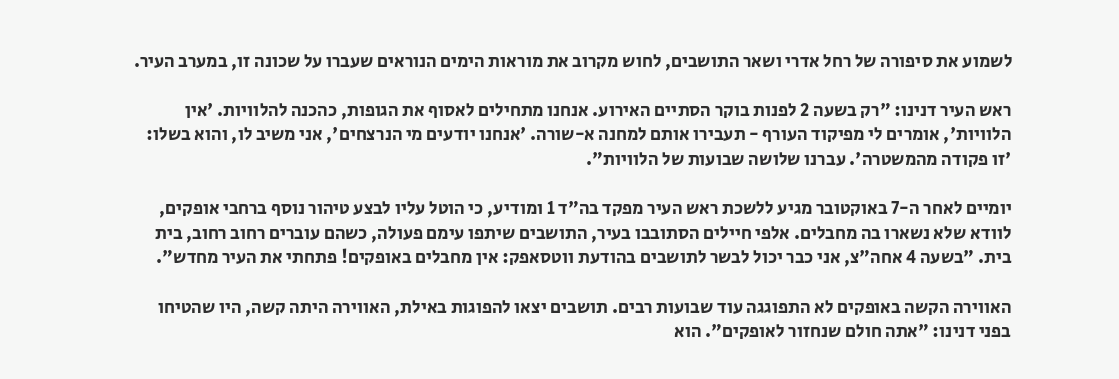לשמוע את סיפורה של רחל אדרי ושאר התושבים, לחוש מקרוב את מוראות הימים הנוראים שעברו על שכונה זו, במערב העיר.

ראש העיר דנינו: "רק בשעה 2 לפנות בוקר הסתיים האירוע. אנחנו מתחילים לאסוף את הגופות, כהכנה להלוויות. 'אין הלוויות', אומרים לי מפיקוד העורף - תעבירו אותם למחנה א-שורה. 'אנחנו יודעים מי הנרצחים', אני משיב לו, והוא בשלו: 'זו פקודה מהמשטרה'. עברנו שלושה שבועות של הלוויות".

יומיים לאחר ה-7 באוקטובר מגיע ללשכת ראש העיר מפקד בה"ד 1 ומודיע, כי הוטל עליו לבצע טיהור נוסף ברחבי אופקים, לוודא שלא נשארו בה מחבלים. אלפי חיילים הסתובבו בעיר, התושבים שיתפו עימם פעולה, כשהם עוברים רחוב רחוב, בית בית. "בשעה 4 אחה"צ, אני כבר יכול לבשר לתושבים בהודעת ווטסאפק: אין מחבלים באופקים! פתחתי את העיר מחדש".

האווירה הקשה באופקים לא התפוגגה עוד שבועות רבים. תושבים יצאו להפוגות באילת, האווירה היתה קשה, היו שהטיחו בפני דנינו: "אתה חולם שנחזור לאופקים". הוא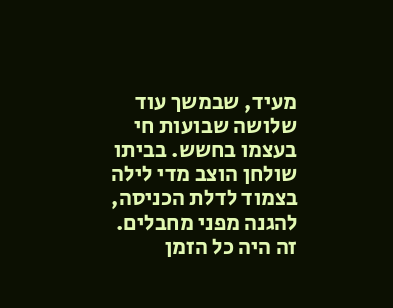מעיד, שבמשך עוד שלושה שבועות חי בעצמו בחשש. בביתו שולחן הוצב מדי לילה בצמוד לדלת הכניסה, להגנה מפני מחבלים. זה היה כל הזמן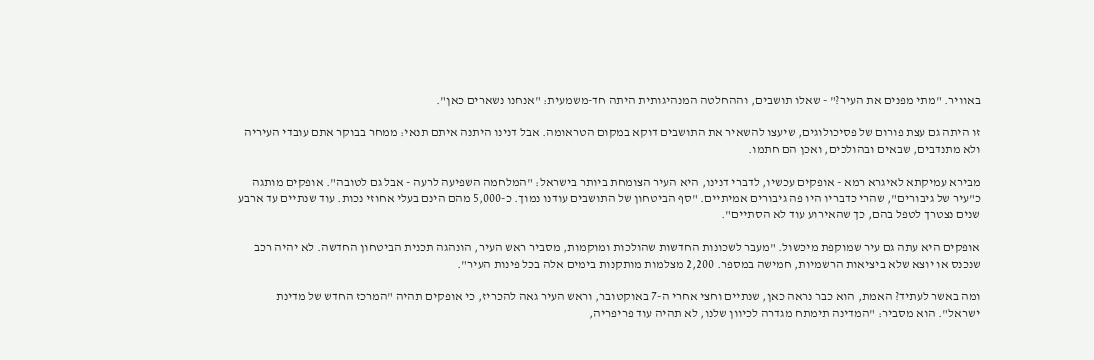באוויר. "מתי מפנים את העיר?" - שאלו תושבים, וההחלטה המנהיגותית היתה חד-משמעית: "אנחנו נשארים כאן".

זו היתה גם עצת פורום של פסיכולוגים, שיעצו להשאיר את התושבים דוקא במקום הטראומה. אבל דנינו היתנה איתם תנאי: ממחר בבוקר אתם עובדי העיריה ולא מתנדבים, שבאים ובהולכים, ואכן הם חתמו.

מבירא עמיקתא לאיגרא רמא - אופקים עכשיו, לדברי דנינו, היא העיר הצומחת ביותר בישראל: "המלחמה השפיעה לרעה - אבל גם לטובה". אופקים מותגה כ"עיר של גיבורים", שהרי כדבריו היו פה גיבורים אמיתיים. "סף הביטחון של התושבים עודנו נמוך. כ-5,000 מהם הינם בעלי אחוזי נכות. עוד שנתיים עד ארבע שנים נצטרך לטפל בהם, כך שהאירוע עוד לא הסתיים".

אופקים היא עתה גם עיר שמוקפת מיכשול. "מעבר לשכונות החדשות שהולכות ומוקמות, מסביר ראש העיר, הונהגה תכנית הביטחון החדשה. לא יהיה רכב שנכנס או יוצא שלא ביציאות הרשמיות, חמישה במספר. 2,200 מצלמות מותקנות בימים אלה בכל פינות העיר".

ומה באשר לעתיד? האמת, הוא כבר נראה כאן, שנתיים וחצי אחרי ה-7 באוקטובר, וראש העיר גאה להכריז, כי אופקים תהיה "המרכז החדש של מדינת ישראל". הוא מסביר: "המדינה תימתח מגדרה לכיוון שלנו, לא תהיה עוד פריפריה,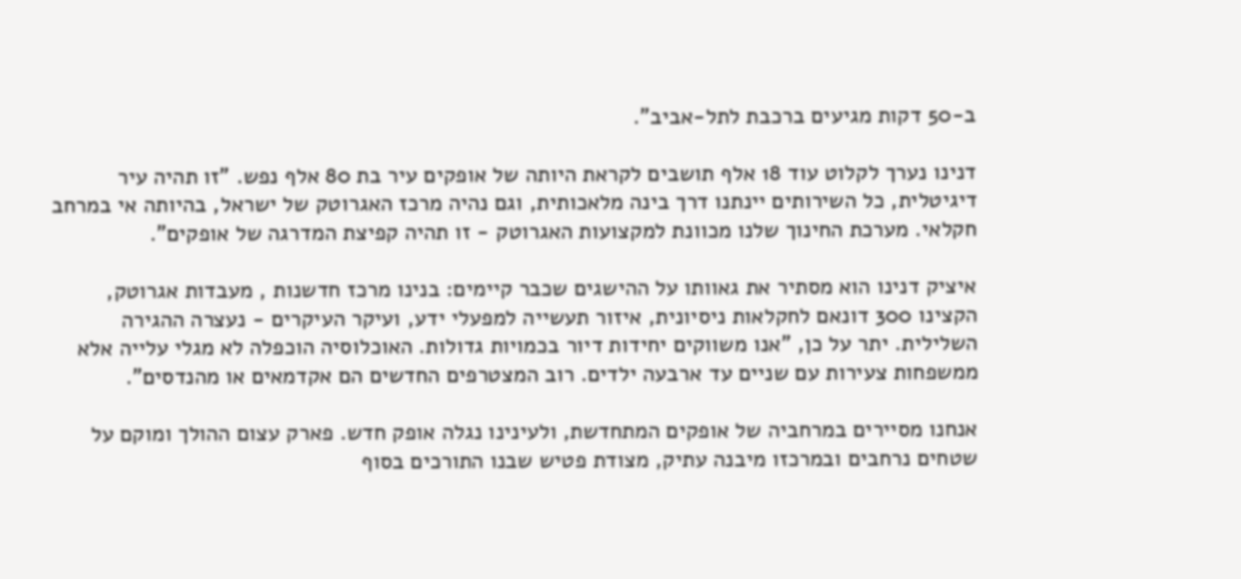ב-50 דקות מגיעים ברכבת לתל-אביב".

דנינו נערך לקלוט עוד 18 אלף תושבים לקראת היותה של אופקים עיר בת 80 אלף נפש. "זו תהיה עיר דיגיטלית, כל השירותים יינתנו דרך בינה מלאכותית, וגם נהיה מרכז האגרוטק של ישראל, בהיותה אי במרחב חקלאי. מערכת החינוך שלנו מכוונת למקצועות האגרוטק - זו תהיה קפיצת המדרגה של אופקים".

איציק דנינו הוא מסתיר את גאוותו על ההישגים שכבר קיימים: בנינו מרכז חדשנות , מעבדות אגרוטק, הקצינו 300 דונאם לחקלאות ניסיונית, איזור תעשייה למפעלי ידע, ועיקר העיקרים - נעצרה ההגירה השלילית. יתר על כן, "אנו משווקים יחידות דיור בכמויות גדולות. האוכלוסיה הוכפלה לא מגלי עלייה אלא ממשפחות צעירות עם שניים עד ארבעה ילדים. רוב המצטרפים החדשים הם אקדמאים או מהנדסים".

אנחנו מסיירים במרחביה של אופקים המתחדשת, ולעינינו נגלה אופק חדש. פארק עצום ההולך ומוקם על שטחים נרחבים ובמרכזו מיבנה עתיק, מצודת פטיש שבנו התורכים בסוף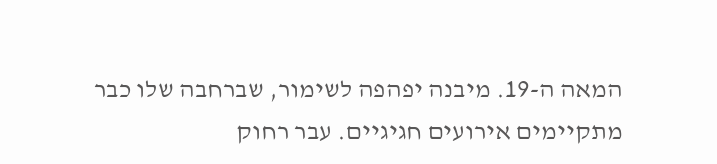המאה ה-19. מיבנה יפהפה לשימור, שברחבה שלו כבר מתקיימים אירועים חגיגיים. עבר רחוק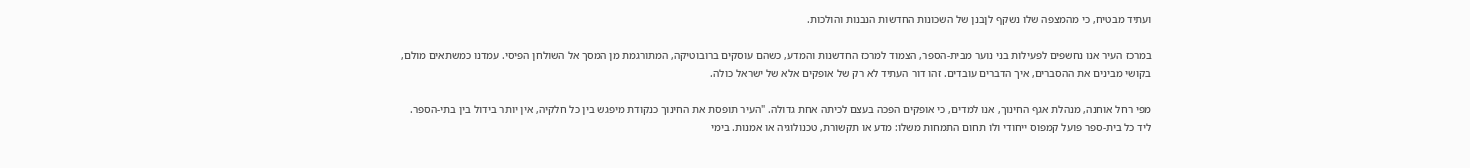ועתיד מבטיח, כי מהמצפה שלו נשקף לןבנן של השכונות החדשות הנבנות והולכות.

במרכז העיר אנו נחשפים לפעילות בני נוער מבית-הספר, הצמוד למרכז החדשנות והמדע, כשהם עוסקים ברובוטיקה, המתורגמת מן המסך אל השולחן הפיסי. עמדנו כמשתאים מולם, בקושי מבינים את ההסברים, איך הדברים עובדים. זהו דור העתיד לא רק של אופקים אלא של ישראל כולה.

מפי רחל אוחנה, מנהלת אגף החינוך, אנו למדים, כי אופקים הפכה בעצם לכיתה אחת גדולה. "העיר תופסת את החינוך כנקודת מיפגש בין כל חלקיה, אין יותר בידול בין בתי-הספר. ליד כל בית-ספר פועל קמפוס ייחודי ולו תחום התמחות משלו: מדע או תקשורת, טכנולוגיה או אמנות. בימי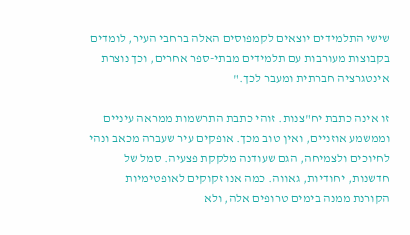שישי התלמידים יוצאים לקמפוסים האלה ברחבי העיר, לומדים בקבוצות מעורבות עם תלמידים מבתי-ספר אחרים, וכך נוצרת אינטגרציה חברתית ומעבר לכך."

זו אינה כתבת יח"צנות. זוהי כתבת התרשמות ממראה עיניים וממשמע אוזניים, ואין טוב מכך. אופקים עיר שעברה מכאב ונהי לחיוכים ולצמיחה, הגם שעודנה מלקקת פצעיה. סמל של חדשנות, יחודיות, גאווה. כמה אנו זקוקים לאופטימיות הקורנת ממנה בימים טרופים אלה, ולא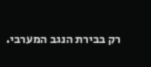רק בבירת הנגב המערבי.